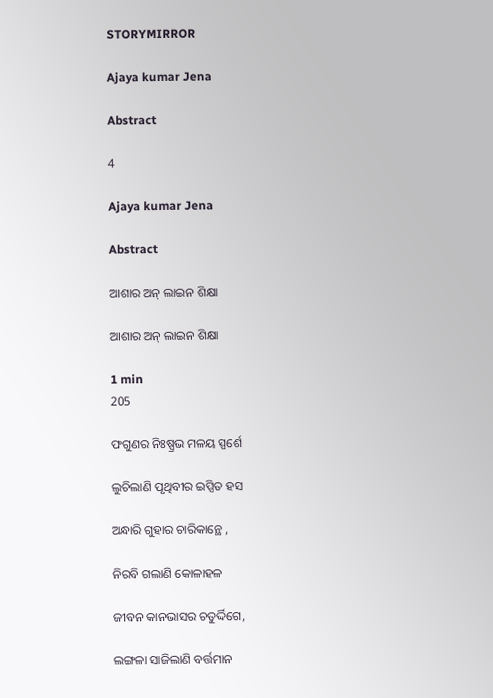STORYMIRROR

Ajaya kumar Jena

Abstract

4

Ajaya kumar Jena

Abstract

ଆଶାର ଅନ୍ ଲାଇନ ଶିକ୍ଷା

ଆଶାର ଅନ୍ ଲାଇନ ଶିକ୍ଷା

1 min
205

ଫଗୁଣର ନିଃଷ୍ପ୍ରଭ ମଳୟ ସ୍ପର୍ଶେ

ଲୁଚିଲାଣି ପୃଥିବୀର ଇପ୍ସିତ ହସ

ଅନ୍ଧାରି ଗୁହାର ଚାରିକାନ୍ଥେ ,

ନିରବି ଗଲାଣି କୋଳାହଳ

ଜୀବନ କାନଭାସର ଚତୁର୍ଦ୍ଦିଗେ,

ଲଙ୍ଗଳା ସାଜିଲାଣି ବର୍ତ୍ତମାନ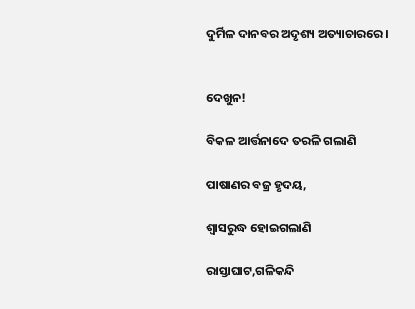ଦୁର୍ମିଳ ଦାନବର ଅଦୃଶ୍ୟ ଅତ୍ୟାଚାରରେ।


ଦେଖୁନ!

ବିକଳ ଆର୍ତ୍ତନାଦେ ତରଳି ଗଲାଣି

ପାଷାଣର ବଜ୍ର ହୃଦୟ,

ଶ୍ୱାସରୁଦ୍ଧ ହୋଇଗଲାଣି

ରାସ୍ତାଘାଟ,ଗଳିକନ୍ଦି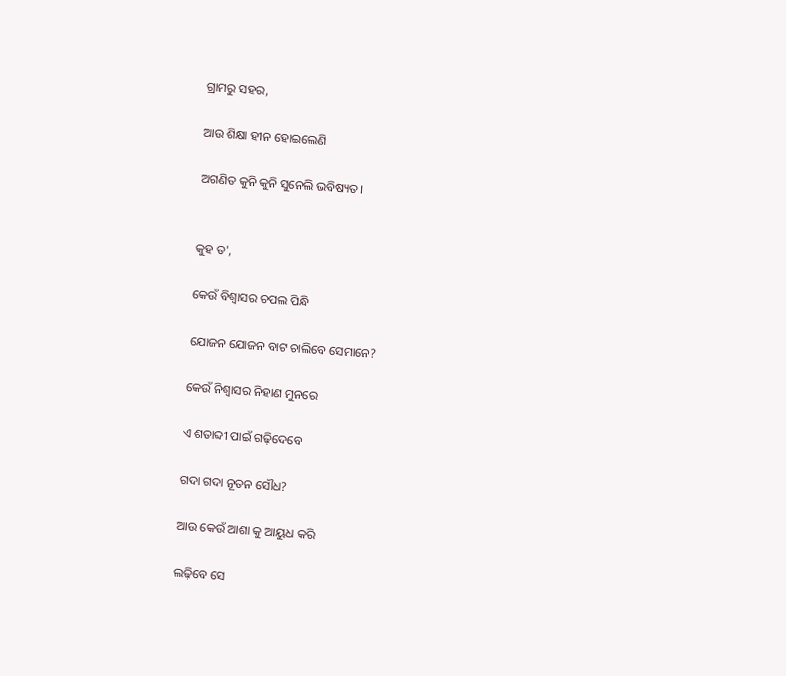ଗ୍ରାମରୁ ସହର,

ଆଉ ଶିକ୍ଷା ହୀନ ହୋଇଲେଣି

ଅଗଣିତ କୁନି କୁନି ସୁନେଲି ଭବିଷ୍ୟତ।


କୁହ ତ',

କେଉଁ ବିଶ୍ୱାସର ଚପଲ ପିନ୍ଧି

ଯୋଜନ ଯୋଜନ ବାଟ ଚାଲିବେ ସେମାନେ?

କେଉଁ ନିଶ୍ୱାସର ନିହାଣ ମୁନରେ

ଏ ଶତାବ୍ଦୀ ପାଇଁ ଗଢ଼ିଦେବେ

ଗଦା ଗଦା ନୂତନ ସୌଧ?

ଆଉ କେଉଁ ଆଶା କୁ ଆୟୁଧ କରି

ଲଢ଼ିବେ ସେ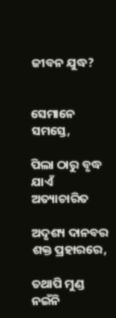ଜୀବନ ଯୁଦ୍ଧ?


ସେମାନେ ସମସ୍ତେ,

ପିଲା ଠାରୁ ବୃଦ୍ଧ ଯାଏଁ ଅତ୍ୟାଚାରିତ

ଅଦୃଶ୍ୟ ଦାନବର ଶକ୍ତ ପ୍ରହାରରେ,

ତଥାପି ମୁଣ୍ଡ ନଇଁନି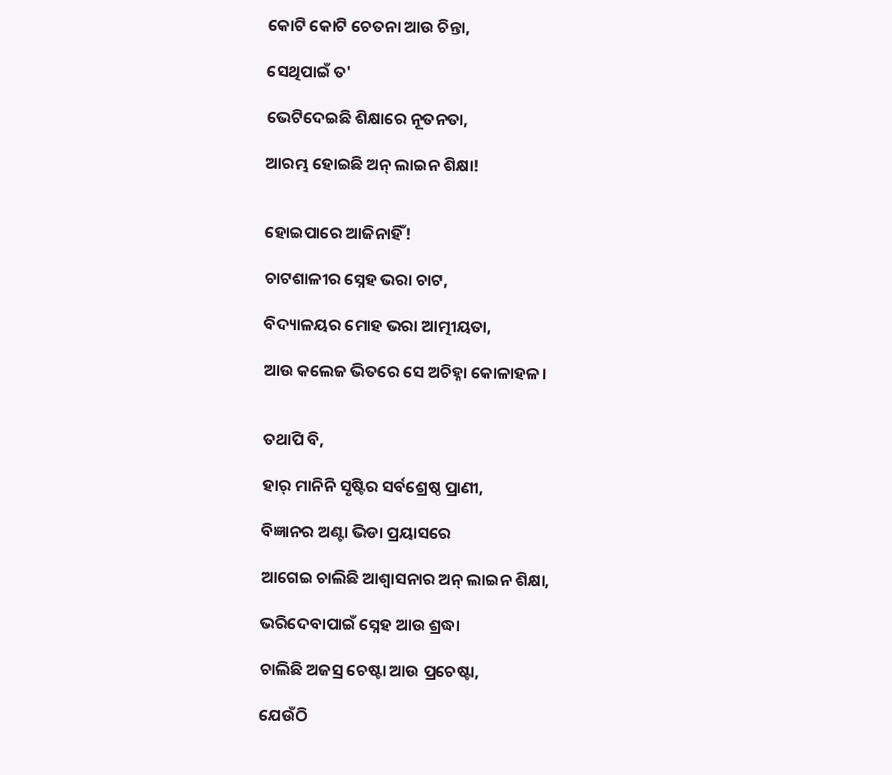କୋଟି କୋଟି ଚେତନା ଆଉ ଚିନ୍ତା,

ସେଥିପାଇଁ ତ'

ଭେଟିଦେଇଛି ଶିକ୍ଷାରେ ନୂତନତା,

ଆରମ୍ଭ ହୋଇଛି ଅନ୍ ଲାଇନ ଶିକ୍ଷା!


ହୋଇପାରେ ଆଜିନାହିଁ!

ଚାଟଶାଳୀର ସ୍ନେହ ଭରା ଚାଟ,

ବିଦ୍ୟାଳୟର ମୋହ ଭରା ଆତ୍ମୀୟତା,

ଆଉ କଲେଜ ଭିତରେ ସେ ଅଚିହ୍ନା କୋଳାହଳ।


ତଥାପି ବି,

ହାର୍ ମାନିନି ସୃଷ୍ଟିର ସର୍ବଶ୍ରେଷ୍ଠ ପ୍ରାଣୀ,

ବିଜ୍ଞାନର ଅଣ୍ଟା ଭିଡା ପ୍ରୟାସରେ

ଆଗେଇ ଚାଲିଛି ଆଶ୍ୱାସନାର ଅନ୍ ଲାଇନ ଶିକ୍ଷା,

ଭରିଦେବାପାଇଁ ସ୍ନେହ ଆଉ ଶ୍ରଦ୍ଧା

ଚାଲିଛି ଅଜସ୍ର ଚେଷ୍ଟା ଆଉ ପ୍ରଚେଷ୍ଟା,

ଯେଉଁଠି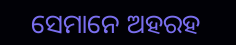ସେମାନେ ଅହରହ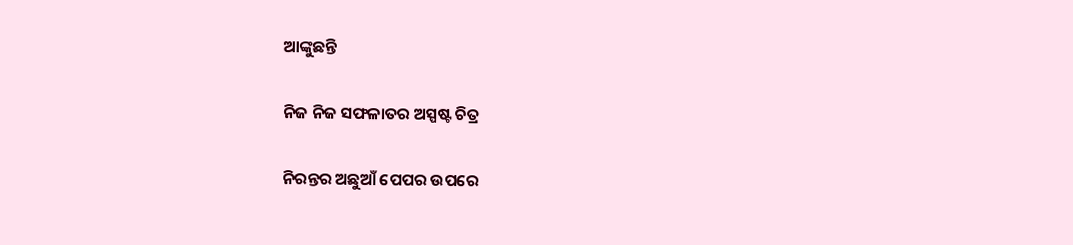ଆଙ୍କୁଛନ୍ତି

ନିଜ ନିଜ ସଫଳାତର ଅସ୍ପଷ୍ଟ ଚିତ୍ର

ନିରନ୍ତର ଅଛୁଆଁ ପେପର ଉପରେ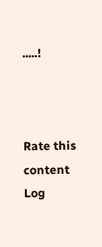.....!



Rate this content
Log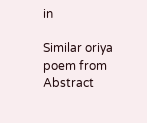in

Similar oriya poem from Abstract